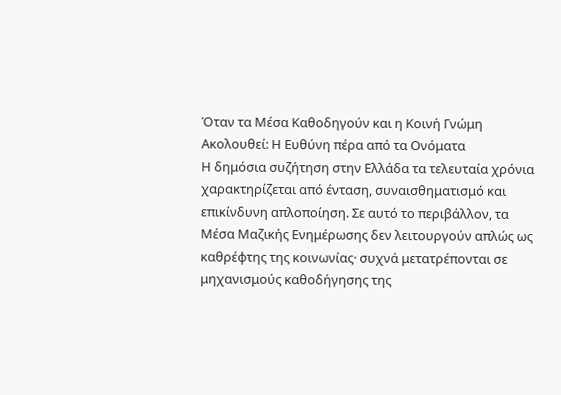Όταν τα Μέσα Καθοδηγούν και η Κοινή Γνώμη Ακολουθεί: Η Ευθύνη πέρα από τα Ονόματα
Η δημόσια συζήτηση στην Ελλάδα τα τελευταία χρόνια χαρακτηρίζεται από ένταση, συναισθηματισμό και επικίνδυνη απλοποίηση. Σε αυτό το περιβάλλον, τα Μέσα Μαζικής Ενημέρωσης δεν λειτουργούν απλώς ως καθρέφτης της κοινωνίας· συχνά μετατρέπονται σε μηχανισμούς καθοδήγησης της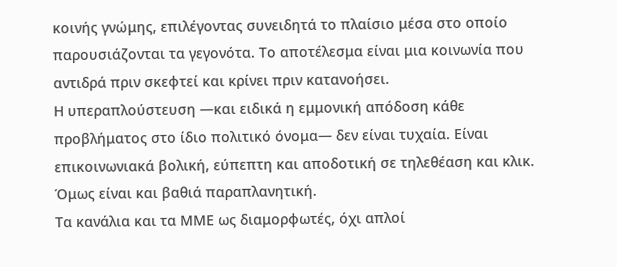κοινής γνώμης, επιλέγοντας συνειδητά το πλαίσιο μέσα στο οποίο παρουσιάζονται τα γεγονότα. Το αποτέλεσμα είναι μια κοινωνία που αντιδρά πριν σκεφτεί και κρίνει πριν κατανοήσει.
Η υπεραπλούστευση —και ειδικά η εμμονική απόδοση κάθε προβλήματος στο ίδιο πολιτικό όνομα— δεν είναι τυχαία. Είναι επικοινωνιακά βολική, εύπεπτη και αποδοτική σε τηλεθέαση και κλικ. Όμως είναι και βαθιά παραπλανητική.
Τα κανάλια και τα ΜΜΕ ως διαμορφωτές, όχι απλοί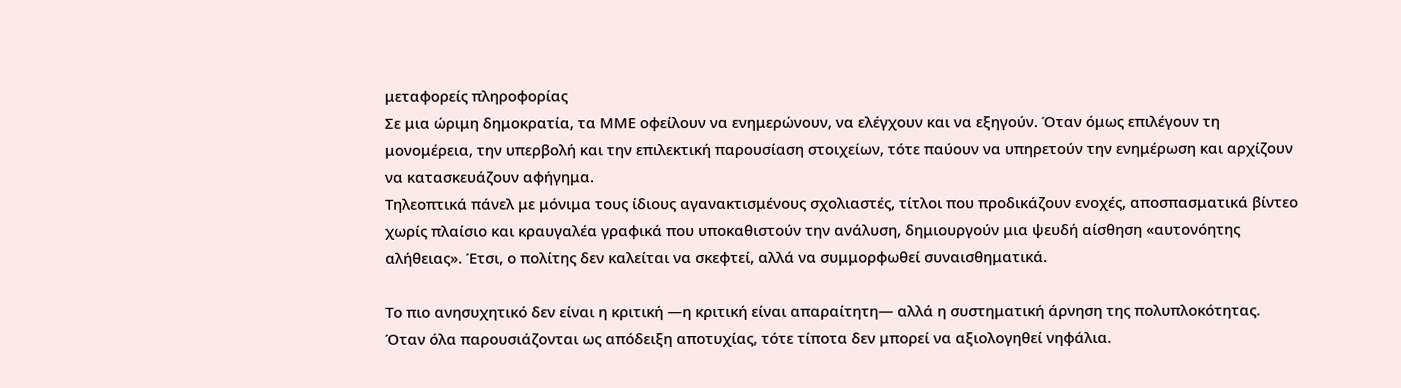μεταφορείς πληροφορίας
Σε μια ώριμη δημοκρατία, τα ΜΜΕ οφείλουν να ενημερώνουν, να ελέγχουν και να εξηγούν. Όταν όμως επιλέγουν τη μονομέρεια, την υπερβολή και την επιλεκτική παρουσίαση στοιχείων, τότε παύουν να υπηρετούν την ενημέρωση και αρχίζουν να κατασκευάζουν αφήγημα.
Τηλεοπτικά πάνελ με μόνιμα τους ίδιους αγανακτισμένους σχολιαστές, τίτλοι που προδικάζουν ενοχές, αποσπασματικά βίντεο χωρίς πλαίσιο και κραυγαλέα γραφικά που υποκαθιστούν την ανάλυση, δημιουργούν μια ψευδή αίσθηση «αυτονόητης αλήθειας». Έτσι, ο πολίτης δεν καλείται να σκεφτεί, αλλά να συμμορφωθεί συναισθηματικά.

Το πιο ανησυχητικό δεν είναι η κριτική —η κριτική είναι απαραίτητη— αλλά η συστηματική άρνηση της πολυπλοκότητας. Όταν όλα παρουσιάζονται ως απόδειξη αποτυχίας, τότε τίποτα δεν μπορεί να αξιολογηθεί νηφάλια.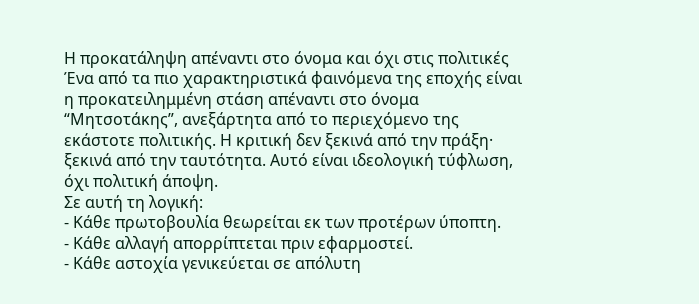Η προκατάληψη απέναντι στο όνομα και όχι στις πολιτικές
Ένα από τα πιο χαρακτηριστικά φαινόμενα της εποχής είναι η προκατειλημμένη στάση απέναντι στο όνομα “Μητσοτάκης”, ανεξάρτητα από το περιεχόμενο της εκάστοτε πολιτικής. Η κριτική δεν ξεκινά από την πράξη· ξεκινά από την ταυτότητα. Αυτό είναι ιδεολογική τύφλωση, όχι πολιτική άποψη.
Σε αυτή τη λογική:
- Κάθε πρωτοβουλία θεωρείται εκ των προτέρων ύποπτη.
- Κάθε αλλαγή απορρίπτεται πριν εφαρμοστεί.
- Κάθε αστοχία γενικεύεται σε απόλυτη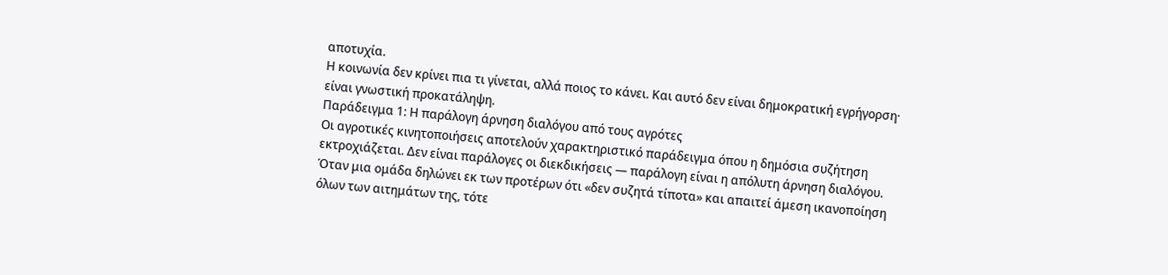αποτυχία.
Η κοινωνία δεν κρίνει πια τι γίνεται, αλλά ποιος το κάνει. Και αυτό δεν είναι δημοκρατική εγρήγορση· είναι γνωστική προκατάληψη.
Παράδειγμα 1: Η παράλογη άρνηση διαλόγου από τους αγρότες
Οι αγροτικές κινητοποιήσεις αποτελούν χαρακτηριστικό παράδειγμα όπου η δημόσια συζήτηση εκτροχιάζεται. Δεν είναι παράλογες οι διεκδικήσεις — παράλογη είναι η απόλυτη άρνηση διαλόγου. Όταν μια ομάδα δηλώνει εκ των προτέρων ότι «δεν συζητά τίποτα» και απαιτεί άμεση ικανοποίηση όλων των αιτημάτων της, τότε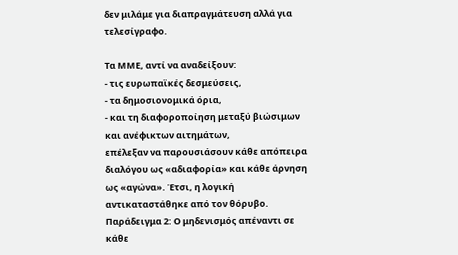δεν μιλάμε για διαπραγμάτευση αλλά για τελεσίγραφο.

Τα ΜΜΕ, αντί να αναδείξουν:
- τις ευρωπαϊκές δεσμεύσεις,
- τα δημοσιονομικά όρια,
- και τη διαφοροποίηση μεταξύ βιώσιμων και ανέφικτων αιτημάτων,
επέλεξαν να παρουσιάσουν κάθε απόπειρα διαλόγου ως «αδιαφορία» και κάθε άρνηση ως «αγώνα». Έτσι, η λογική αντικαταστάθηκε από τον θόρυβο.
Παράδειγμα 2: Ο μηδενισμός απέναντι σε κάθε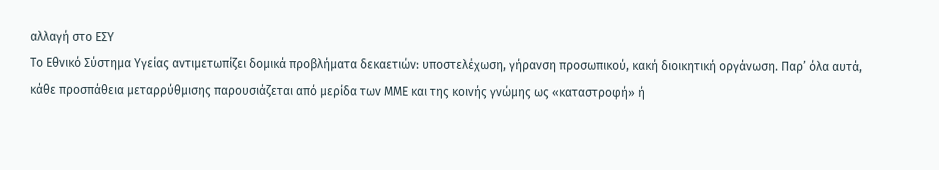αλλαγή στο ΕΣΥ
Το Εθνικό Σύστημα Υγείας αντιμετωπίζει δομικά προβλήματα δεκαετιών: υποστελέχωση, γήρανση προσωπικού, κακή διοικητική οργάνωση. Παρ’ όλα αυτά, κάθε προσπάθεια μεταρρύθμισης παρουσιάζεται από μερίδα των ΜΜΕ και της κοινής γνώμης ως «καταστροφή» ή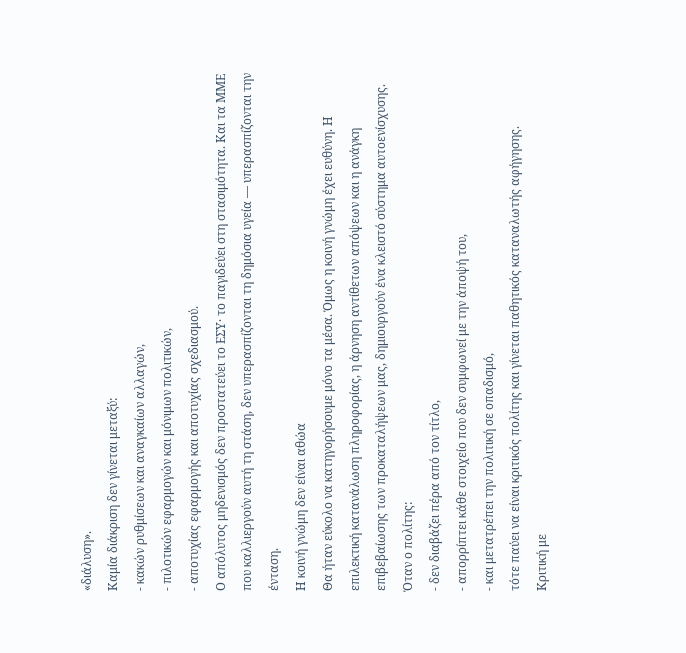«διάλυση».
Καμία διάκριση δεν γίνεται μεταξύ:
- κακών ρυθμίσεων και αναγκαίων αλλαγών,
- πιλοτικών εφαρμογών και μόνιμων πολιτικών,
- αποτυχίας εφαρμογής και αποτυχίας σχεδιασμού.
Ο απόλυτος μηδενισμός δεν προστατεύει το ΕΣΥ· το παγιδεύει στη στασιμότητα. Και τα ΜΜΕ που καλλιεργούν αυτή τη στάση, δεν υπερασπίζονται τη δημόσια υγεία — υπερασπίζονται την ένταση.
Η κοινή γνώμη δεν είναι αθώα
Θα ήταν εύκολο να κατηγορήσουμε μόνο τα μέσα. Όμως η κοινή γνώμη έχει ευθύνη. Η επιλεκτική κατανάλωση πληροφορίας, η άρνηση αντίθετων απόψεων και η ανάγκη επιβεβαίωσης των προκαταλήψεων μας, δημιουργούν ένα κλειστό σύστημα αυτοενίσχυσης.
Όταν ο πολίτης:
- δεν διαβάζει πέρα από τον τίτλο,
- απορρίπτει κάθε στοιχείο που δεν συμφωνεί με την άποψή του,
- και μετατρέπει την πολιτική σε οπαδισμό,
τότε παύει να είναι κριτικός πολίτης και γίνεται παθητικός καταναλωτής αφήγησης.
Κριτική με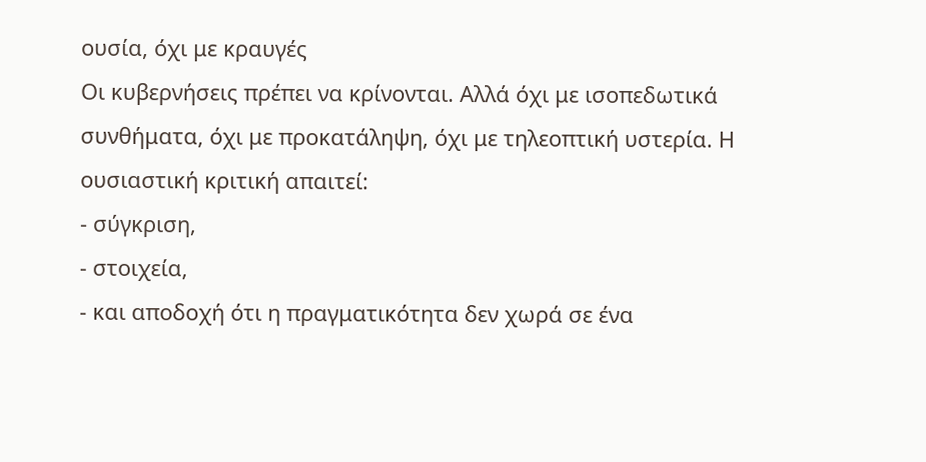ουσία, όχι με κραυγές
Οι κυβερνήσεις πρέπει να κρίνονται. Αλλά όχι με ισοπεδωτικά συνθήματα, όχι με προκατάληψη, όχι με τηλεοπτική υστερία. Η ουσιαστική κριτική απαιτεί:
- σύγκριση,
- στοιχεία,
- και αποδοχή ότι η πραγματικότητα δεν χωρά σε ένα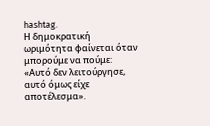hashtag.
Η δημοκρατική ωριμότητα φαίνεται όταν μπορούμε να πούμε:
«Αυτό δεν λειτούργησε, αυτό όμως είχε αποτέλεσμα».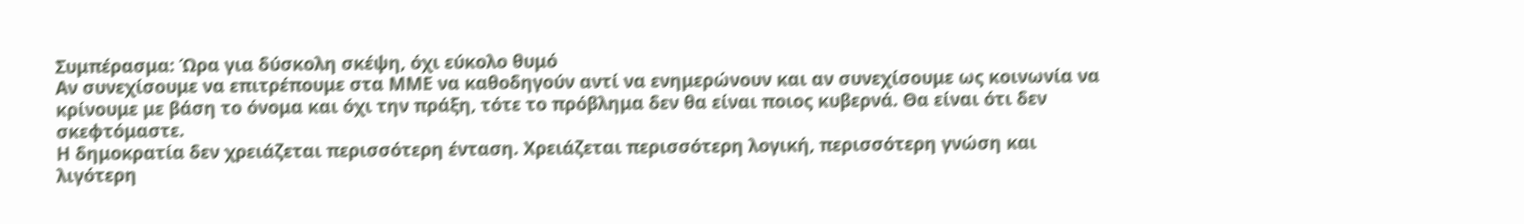Συμπέρασμα: Ώρα για δύσκολη σκέψη, όχι εύκολο θυμό
Αν συνεχίσουμε να επιτρέπουμε στα ΜΜΕ να καθοδηγούν αντί να ενημερώνουν και αν συνεχίσουμε ως κοινωνία να κρίνουμε με βάση το όνομα και όχι την πράξη, τότε το πρόβλημα δεν θα είναι ποιος κυβερνά. Θα είναι ότι δεν σκεφτόμαστε.
Η δημοκρατία δεν χρειάζεται περισσότερη ένταση. Χρειάζεται περισσότερη λογική, περισσότερη γνώση και λιγότερη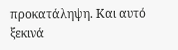προκατάληψη. Και αυτό ξεκινά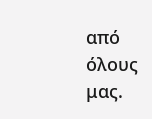από όλους μας.